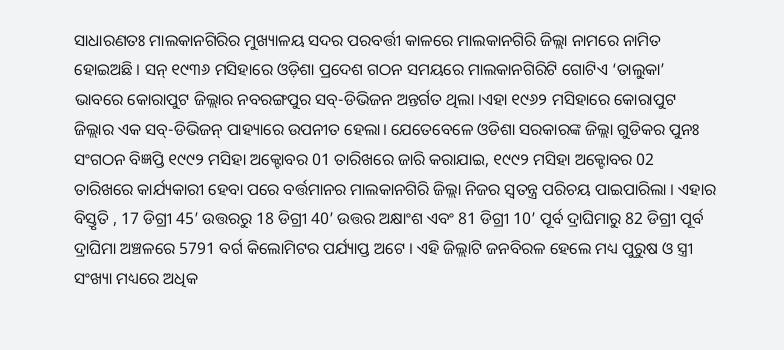ସାଧାରଣତଃ ମାଲକାନଗିରିର ମୁଖ୍ୟାଳୟ ସଦର ପରବର୍ତ୍ତୀ କାଳରେ ମାଲକାନଗିରି ଜିଲ୍ଲା ନାମରେ ନାମିତ ହୋଇଅଛି । ସନ୍ ୧୯୩୬ ମସିହାରେ ଓଡ଼ିଶା ପ୍ରଦେଶ ଗଠନ ସମୟରେ ମାଲକାନଗିରିଟି ଗୋଟିଏ ‘ତାଲୁକା’ ଭାବରେ କୋରାପୁଟ ଜିଲ୍ଲାର ନବରଙ୍ଗପୁର ସବ୍-ଡିଭିଜନ ଅନ୍ତର୍ଗତ ଥିଲା ।ଏହା ୧୯୬୨ ମସିହାରେ କୋରାପୁଟ ଜିଲ୍ଲାର ଏକ ସବ୍-ଡିଭିଜନ୍ ପାହ୍ୟାରେ ଉପନୀତ ହେଲା। ଯେତେବେଳେ ଓଡିଶା ସରକାରଙ୍କ ଜିଲ୍ଲା ଗୁଡିକର ପୁନଃ ସଂଗଠନ ବିଜ୍ଞପ୍ତି ୧୯୯୨ ମସିହା ଅକ୍ଟୋବର 01 ତାରିଖରେ ଜାରି କରାଯାଇ, ୧୯୯୨ ମସିହା ଅକ୍ଟୋବର 02 ତାରିଖରେ କାର୍ଯ୍ୟକାରୀ ହେବା ପରେ ବର୍ତ୍ତମାନର ମାଲକାନଗିରି ଜିଲ୍ଲା ନିଜର ସ୍ୱତନ୍ତ୍ର ପରିଚୟ ପାଇପାରିଲା । ଏହାର ବିସ୍ତୃତି , 17 ଡିଗ୍ରୀ 45’ ଉତ୍ତରରୁ 18 ଡିଗ୍ରୀ 40’ ଉତ୍ତର ଅକ୍ଷାଂଶ ଏବଂ 81 ଡିଗ୍ରୀ 10’ ପୂର୍ବ ଦ୍ରାଘିମାରୁ 82 ଡିଗ୍ରୀ ପୂର୍ବ ଦ୍ରାଘିମା ଅଞ୍ଚଳରେ 5791 ବର୍ଗ କିଲୋମିଟର ପର୍ଯ୍ୟାପ୍ତ ଅଟେ । ଏହି ଜିଲ୍ଲାଟି ଜନବିରଳ ହେଲେ ମଧ୍ୟ ପୁରୁଷ ଓ ସ୍ତ୍ରୀ ସଂଖ୍ୟା ମଧ୍ୟରେ ଅଧିକ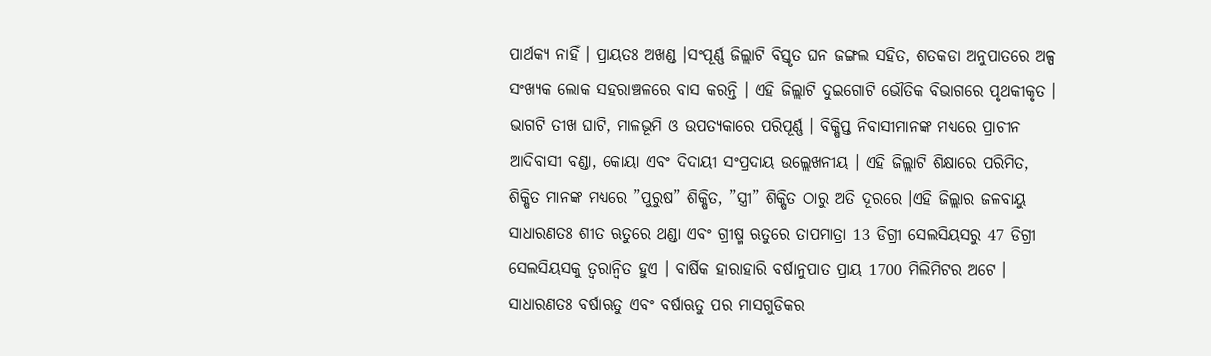ପାର୍ଥକ୍ୟ ନାହିଁ । ପ୍ରାୟତଃ ଅଖଣ୍ଡ ।ସଂପୂର୍ଣ୍ଣ ଜିଲ୍ଲାଟି ବିସ୍ତୃତ ଘନ ଜଙ୍ଗଲ ସହିତ, ଶତକଡା ଅନୁପାତରେ ଅଳ୍ପ ସଂଖ୍ୟକ ଲୋକ ସହରାଞ୍ଚଳରେ ବାସ କରନ୍ତି । ଏହି ଜିଲ୍ଲାଟି ଦୁଇଗୋଟି ଭୌତିକ ବିଭାଗରେ ପୃଥକୀକୃତ । ଭାଗଟି ତୀଖ ଘାଟି, ମାଳଭୂମି ଓ ଉପତ୍ୟକାରେ ପରିପୂର୍ଣ୍ଣ । ବିକ୍ଷିପ୍ତ ନିବାସୀମାନଙ୍କ ମଧ୍ୟରେ ପ୍ରାଚୀନ ଆଦିବାସୀ ବଣ୍ଡା, କୋୟା ଏବଂ ଦିଦାୟୀ ସଂପ୍ରଦାୟ ଉଲ୍ଲେଖନୀୟ । ଏହି ଜିଲ୍ଲାଟି ଶିକ୍ଷାରେ ପରିମିତ, ଶିକ୍ଷିତ ମାନଙ୍କ ମଧ୍ୟରେ ”ପୁରୁଷ” ଶିକ୍ଷିତ, ”ସ୍ତ୍ରୀ” ଶିକ୍ଷିତ ଠାରୁ ଅତି ଦୂରରେ ।ଏହି ଜିଲ୍ଲାର ଜଳବାୟୁ ସାଧାରଣତଃ ଶୀତ ଋତୁରେ ଥଣ୍ଡା ଏବଂ ଗ୍ରୀଷ୍ମ ଋତୁରେ ତାପମାତ୍ରା 13 ଡିଗ୍ରୀ ସେଲସିୟସରୁ 47 ଡିଗ୍ରୀ ସେଲସିୟସକୁ ତ୍ୱରାନ୍ୱିତ ହୁଏ । ବାର୍ଷିକ ହାରାହାରି ବର୍ଷାନୁପାତ ପ୍ରାୟ 1700 ମିଲିମିଟର ଅଟେ । ସାଧାରଣତଃ ବର୍ଷାଋତୁ ଏବଂ ବର୍ଷାଋତୁ ପର ମାସଗୁଡିକର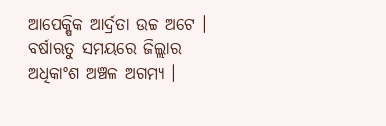ଆପେକ୍ଷିକ ଆର୍ଦ୍ରତା ଉଚ୍ଚ ଅଟେ । ବର୍ଷାଋତୁ ସମୟରେ ଜିଲ୍ଲାର ଅଧିକାଂଶ ଅଞ୍ଚଳ ଅଗମ୍ୟ ।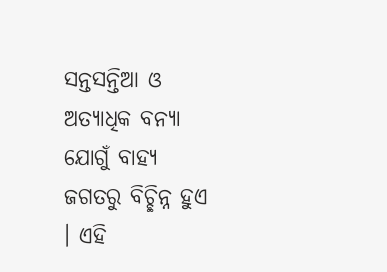ସନ୍ତସନ୍ତିଆ ଓ ଅତ୍ୟାଧିକ ବନ୍ୟା ଯୋଗୁଁ ବାହ୍ୟ ଜଗତରୁ ବିଚ୍ଛିନ୍ନ ହୁଏ । ଏହି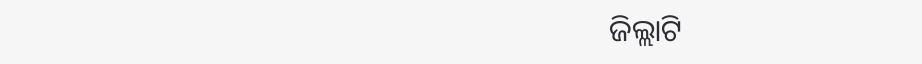ଜିଲ୍ଲାଟି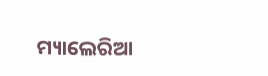ମ୍ୟାଲେରିଆ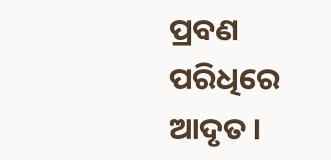ପ୍ରବଣ ପରିଧିରେ ଆଦୃତ ।